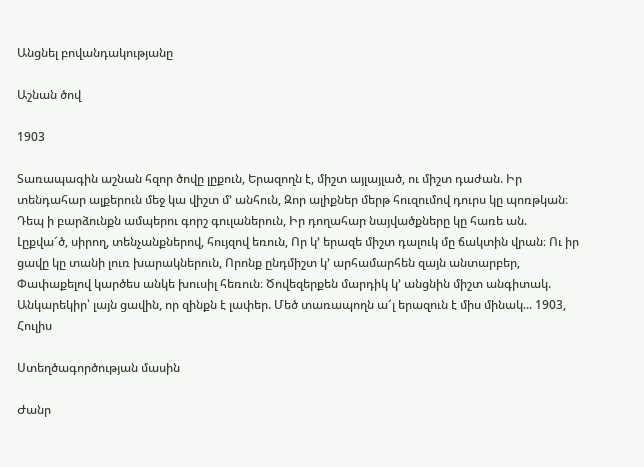Անցնել բովանդակությանը

Աշնան ծով

1903

Տառապագին աշնան հզոր ծովը լըքուն, Երազողն է, միշտ այլայլած, ու միշտ դաժան. Իր տենդահար ալքերուն մեջ կա վիշտ մ՚ անհուն, Զոր ալիքներ մերթ հուզումով դուրս կը պոռթկան։ Դեպ ի բարձունքն ամպերու գորշ գուլաներուն, Իր դողահար նայվածքները կը հառե ան. Լըքվա՜ծ, սիրող, տենչանքներով, հույզով եռուն, Որ կ՚ երազե միշտ դալուկ մը ճակտին վրան։ Ու իր ցավը կը տանի լուռ խարակներուն, Որոնք ընդմիշտ կ՚ արհամարհեն զայն անտարբեր, Փափաքելով կարծես անկե խուսիլ հեռուն։ Ծովեզերքեն մարդիկ կ՚ անցնին միշտ անգիտակ. Անկարեկիր՝ լայն ցավին, որ զինքն է լափեր. Մեծ տառապողն ա՜լ երազուն է միս մինակ... 1903, Հուլիս

Ստեղծագործության մասին

Ժանր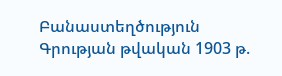Բանաստեղծություն
Գրության թվական 1903 թ.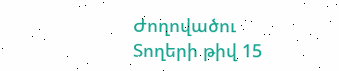Ժողովածու
Տողերի թիվ 15